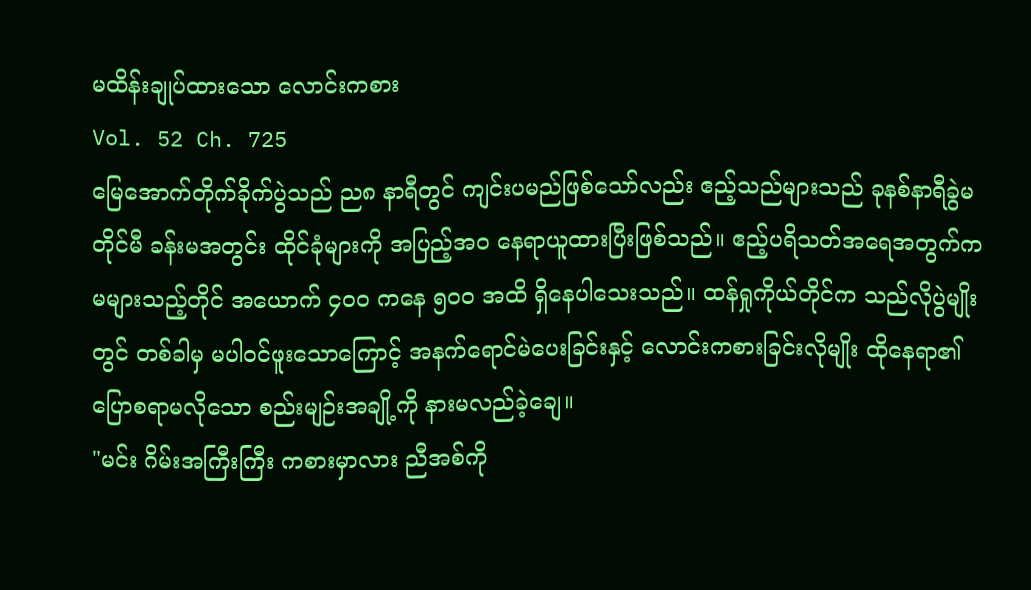မထိန်းချုပ်ထားသော လောင်းကစား
Vol. 52 Ch. 725
မြေအောက်တိုက်ခိုက်ပွဲသည် ည၈ နာရီတွင် ကျင်းပမည်ဖြစ်သော်လည်း ဧည့်သည်များသည် ခုနစ်နာရီခွဲမတိုင်မီ ခန်းမအတွင်း ထိုင်ခုံများကို အပြည့်အ၀ နေရာယူထားပြီးဖြစ်သည်။ ဧည့်ပရိသတ်အရေအတွက်က မများသည့်တိုင် အယောက် ၄၀၀ ကနေ ၅၀၀ အထိ ရှိနေပါသေးသည်။ ထန်ရှုကိုယ်တိုင်က သည်လိုပွဲမျိုးတွင် တစ်ခါမှ မပါဝင်ဖူးသောကြောင့် အနက်ရောင်မဲပေးခြင်းနှင့် လောင်းကစားခြင်းလိုမျိုး ထိုနေရာ၏ ပြောစရာမလိုသော စည်းမျဉ်းအချို့ကို နားမလည်ခဲ့ချေ။
"မင်း ဂိမ်းအကြီးကြီး ကစားမှာလား ညီအစ်ကို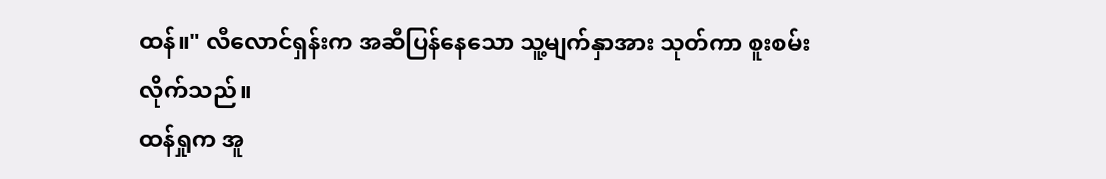ထန်။" လီလောင်ရှန်းက အဆီပြန်နေသော သူ့မျက်နှာအား သုတ်ကာ စူးစမ်းလိုက်သည်။
ထန်ရှုက အူ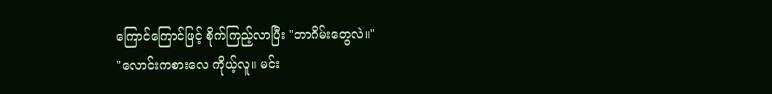ကြောင်ကြောင်ဖြင့် စိုက်ကြည့်လာပြီး "ဘာဂိမ်းတွေလဲ။"
"လောင်းကစားလေ ကိုယ့်လူ။ မင်း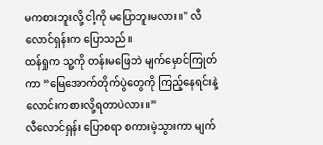မကစားဘူးလို့ ငါ့ကို မပြောဘူးမလား။" လီလောင်ရှန်းက ပြောသည်။
ထန်ရှုက သူ့ကို တန်းမဖြေဘဲ မျက်မှောင်ကြုတ်ကာ “မြေအောက်တိုက်ပွဲတွေကို ကြည့်နေရင်းနဲ့ လောင်းကစားလို့ရတာပဲလား။”
လီလောင်ရှန်း ပြောစရာ စကားမဲ့သွားကာ မျက်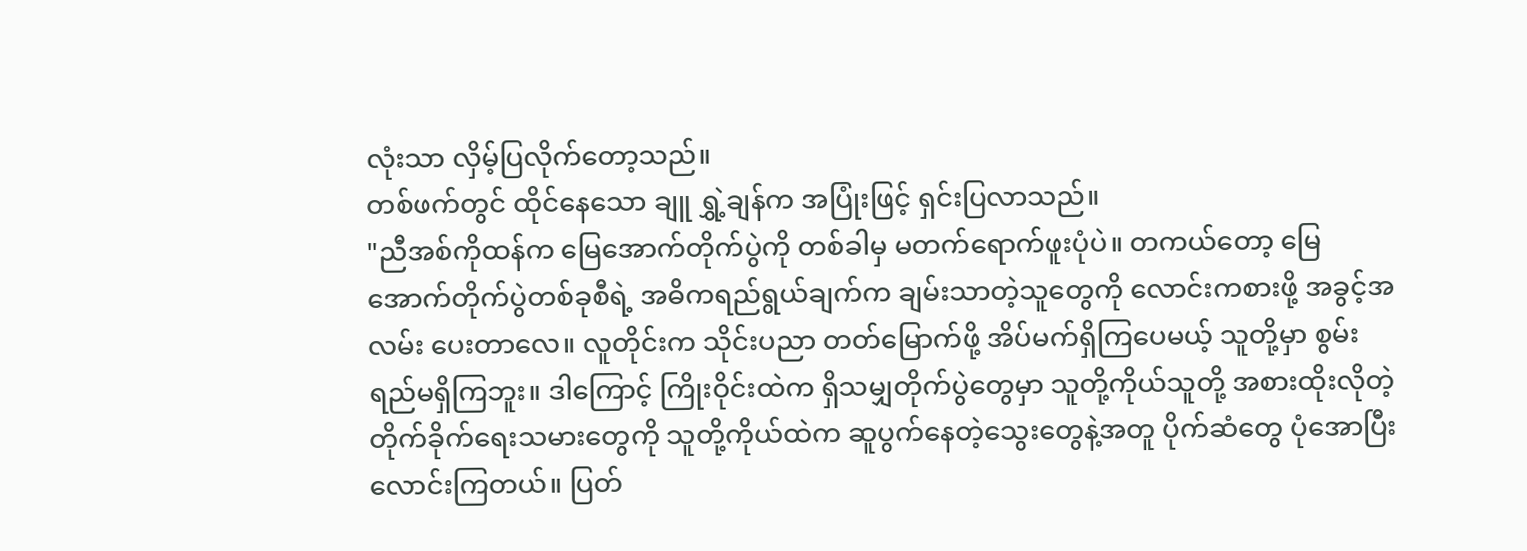လုံးသာ လှိမ့်ပြလိုက်တော့သည်။
တစ်ဖက်တွင် ထိုင်နေသော ချူ ရွှဲ့ချန်က အပြုံးဖြင့် ရှင်းပြလာသည်။
"ညီအစ်ကိုထန်က မြေအောက်တိုက်ပွဲကို တစ်ခါမှ မတက်ရောက်ဖူးပုံပဲ။ တကယ်တော့ မြေအောက်တိုက်ပွဲတစ်ခုစီရဲ့ အဓိကရည်ရွယ်ချက်က ချမ်းသာတဲ့သူတွေကို လောင်းကစားဖို့ အခွင့်အလမ်း ပေးတာလေ။ လူတိုင်းက သိုင်းပညာ တတ်မြောက်ဖို့ အိပ်မက်ရှိကြပေမယ့် သူတို့မှာ စွမ်းရည်မရှိကြဘူး။ ဒါကြောင့် ကြိုးဝိုင်းထဲက ရှိသမျှတိုက်ပွဲတွေမှာ သူတို့ကိုယ်သူတို့ အစားထိုးလိုတဲ့ တိုက်ခိုက်ရေးသမားတွေကို သူတို့ကိုယ်ထဲက ဆူပွက်နေတဲ့သွေးတွေနဲ့အတူ ပိုက်ဆံတွေ ပုံအောပြီး လောင်းကြတယ်။ ပြတ်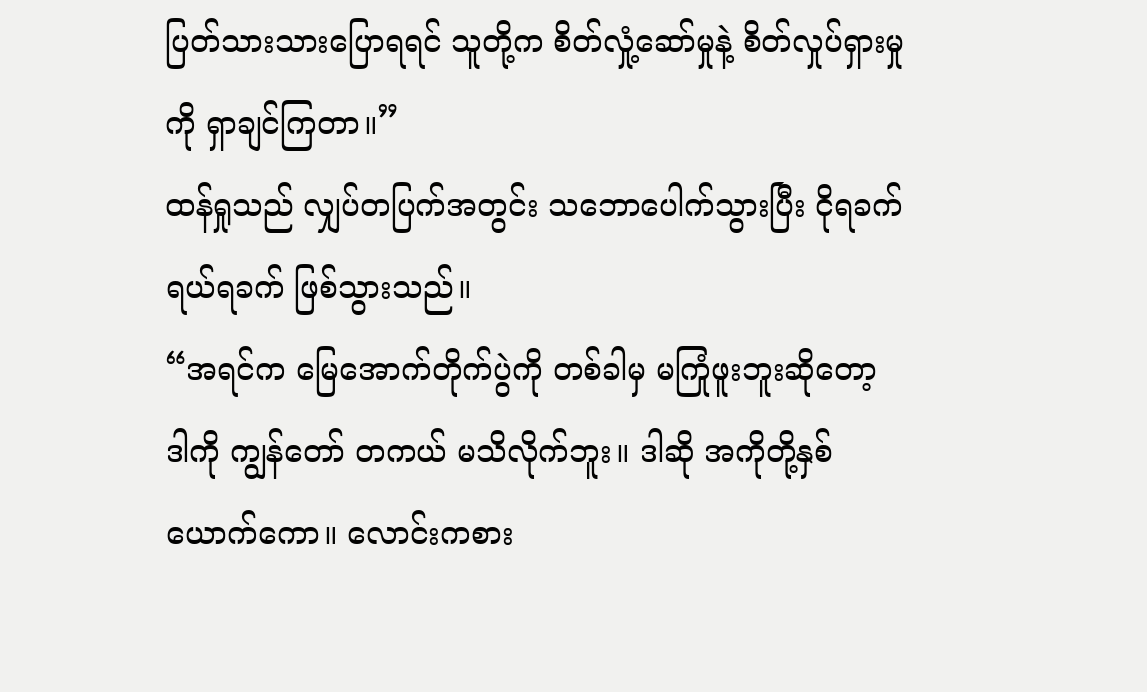ပြတ်သားသားပြောရရင် သူတို့က စိတ်လှုံ့ဆော်မှုနဲ့ စိတ်လှုပ်ရှားမှုကို ရှာချင်ကြတာ။”
ထန်ရှုသည် လျှပ်တပြက်အတွင်း သဘောပေါက်သွားပြီး ငိုရခက် ရယ်ရခက် ဖြစ်သွားသည်။
“အရင်က မြေအောက်တိုက်ပွဲကို တစ်ခါမှ မကြုံဖူးဘူးဆိုတော့ ဒါကို ကျွန်တော် တကယ် မသိလိုက်ဘူး။ ဒါဆို အကိုတို့နှစ်ယောက်ကော။ လောင်းကစား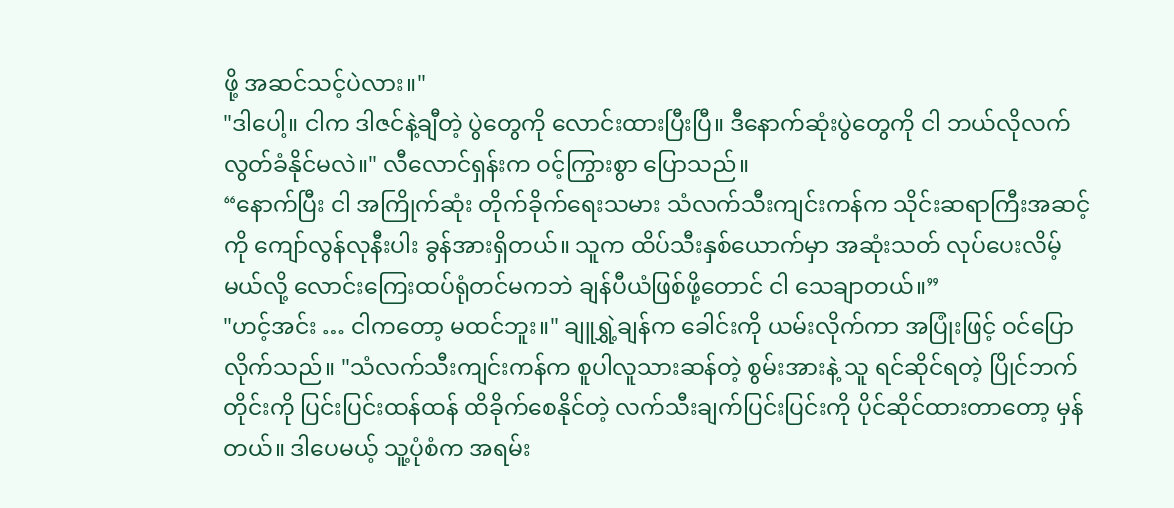ဖို့ အဆင်သင့်ပဲလား။"
"ဒါပေါ့။ ငါက ဒါဇင်နဲ့ချီတဲ့ ပွဲတွေကို လောင်းထားပြီးပြီ။ ဒီနောက်ဆုံးပွဲတွေကို ငါ ဘယ်လိုလက်လွတ်ခံနိုင်မလဲ။" လီလောင်ရှန်းက ဝင့်ကြွားစွာ ပြောသည်။
“နောက်ပြီး ငါ အကြိုက်ဆုံး တိုက်ခိုက်ရေးသမား သံလက်သီးကျင်းကန်က သိုင်းဆရာကြီးအဆင့်ကို ကျော်လွန်လုနီးပါး ခွန်အားရှိတယ်။ သူက ထိပ်သီးနှစ်ယောက်မှာ အဆုံးသတ် လုပ်ပေးလိမ့်မယ်လို့ လောင်းကြေးထပ်ရုံတင်မကဘဲ ချန်ပီယံဖြစ်ဖို့တောင် ငါ သေချာတယ်။”
"ဟင့်အင်း … ငါကတော့ မထင်ဘူး။" ချူရွှဲ့ချန်က ခေါင်းကို ယမ်းလိုက်ကာ အပြုံးဖြင့် ဝင်ပြောလိုက်သည်။ "သံလက်သီးကျင်းကန်က စူပါလူသားဆန်တဲ့ စွမ်းအားနဲ့ သူ ရင်ဆိုင်ရတဲ့ ပြိုင်ဘက်တိုင်းကို ပြင်းပြင်းထန်ထန် ထိခိုက်စေနိုင်တဲ့ လက်သီးချက်ပြင်းပြင်းကို ပိုင်ဆိုင်ထားတာတော့ မှန်တယ်။ ဒါပေမယ့် သူ့ပုံစံက အရမ်း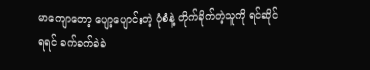မာကျောတော့ ပျော့ပျောင်းတဲ့ ပုံစံနဲ့ တိုက်ခိုက်တဲ့သူကို ရင်ဆိုင်ရရင် ခက်ခက်ခဲခဲ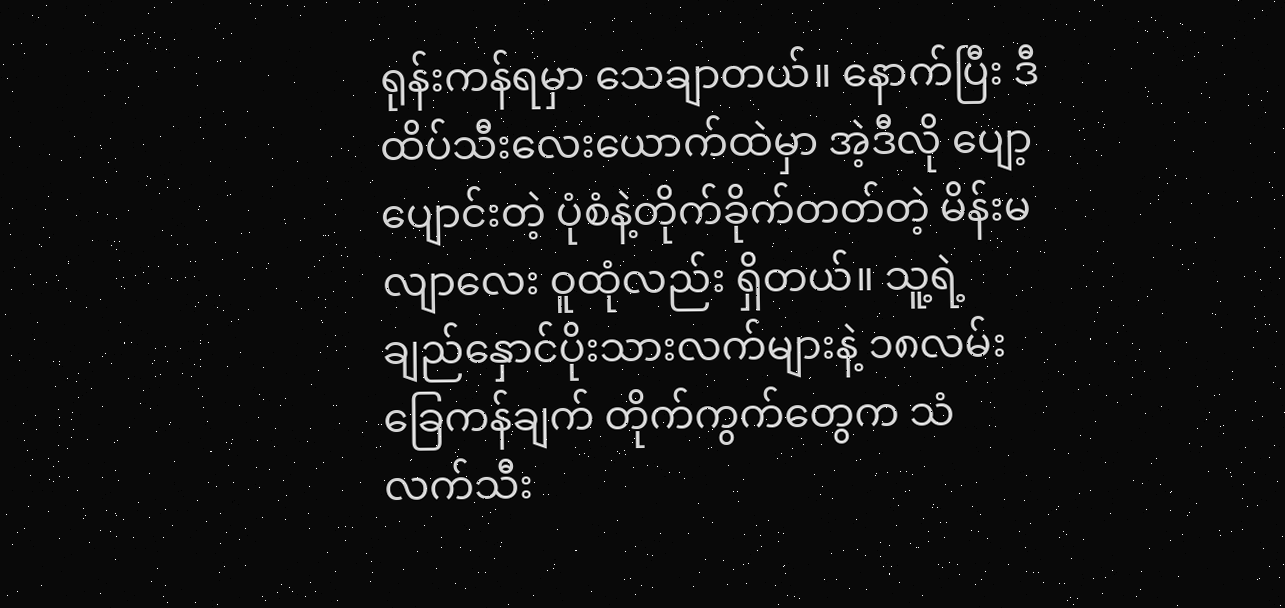ရုန်းကန်ရမှာ သေချာတယ်။ နောက်ပြီး ဒီထိပ်သီးလေးယောက်ထဲမှာ အဲ့ဒီလို ပျော့ပျောင်းတဲ့ ပုံစံနဲ့တိုက်ခိုက်တတ်တဲ့ မိန်းမလျာလေး ဝူထုံလည်း ရှိတယ်။ သူ့ရဲ့ချည်နှောင်ပိုးသားလက်များနဲ့ ၁၈လမ်း ခြေကန်ချက် တိုက်ကွက်တွေက သံလက်သီး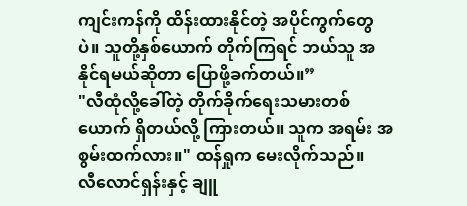ကျင်းကန်ကို ထိန်းထားနိုင်တဲ့ အပိုင်ကွက်တွေပဲ။ သူတို့နှစ်ယောက် တိုက်ကြရင် ဘယ်သူ အနိုင်ရမယ်ဆိုတာ ပြောဖို့ခက်တယ်။”
"လီထုံလို့ခေါ်တဲ့ တိုက်ခိုက်ရေးသမားတစ်ယောက် ရှိတယ်လို့ ကြားတယ်။ သူက အရမ်း အစွမ်းထက်လား။" ထန်ရှုက မေးလိုက်သည်။
လီလောင်ရှန်းနှင့် ချူ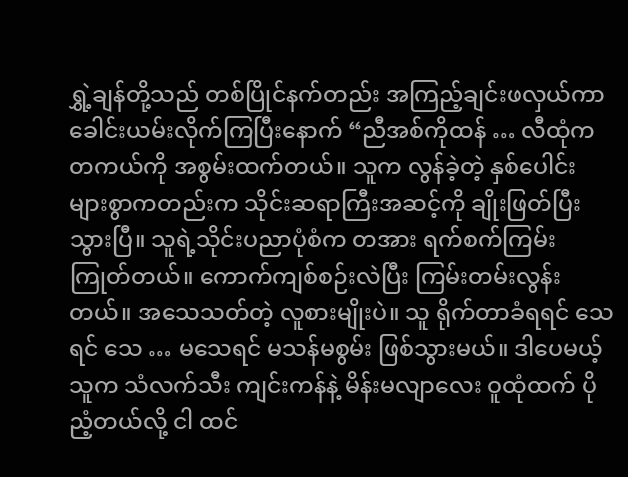ရွှဲ့ချန်တို့သည် တစ်ပြိုင်နက်တည်း အကြည့်ချင်းဖလှယ်ကာ ခေါင်းယမ်းလိုက်ကြပြီးနောက် “ညီအစ်ကိုထန် … လီထုံက တကယ်ကို အစွမ်းထက်တယ်။ သူက လွန်ခဲ့တဲ့ နှစ်ပေါင်းများစွာကတည်းက သိုင်းဆရာကြီးအဆင့်ကို ချိုးဖြတ်ပြီးသွားပြီ။ သူရဲ့သိုင်းပညာပုံစံက တအား ရက်စက်ကြမ်းကြုတ်တယ်။ ကောက်ကျစ်စဉ်းလဲပြီး ကြမ်းတမ်းလွန်းတယ်။ အသေသတ်တဲ့ လူစားမျိုးပဲ။ သူ ရိုက်တာခံရရင် သေရင် သေ … မသေရင် မသန်မစွမ်း ဖြစ်သွားမယ်။ ဒါပေမယ့် သူက သံလက်သီး ကျင်းကန်နဲ့ မိန်းမလျာလေး ဝူထုံထက် ပိုညံ့တယ်လို့ ငါ ထင်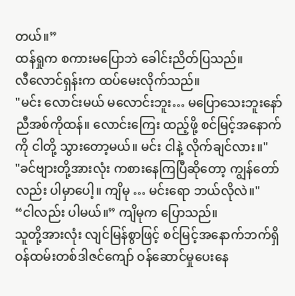တယ်။”
ထန်ရှုက စကားမပြောဘဲ ခေါင်းညိတ်ပြသည်။
လီလောင်ရှန်းက ထပ်မေးလိုက်သည်။
"မင်း လောင်းမယ် မလောင်းဘူး… မပြောသေးဘူးနော် ညီအစ်ကိုထန်။ လောင်းကြေး ထည့်ဖို့ စင်မြင့်အနောက်ကို ငါတို့ သွားတော့မယ်။ မင်း ငါနဲ့ လိုက်ချင်လား။"
"ခင်ဗျားတို့အားလုံး ကစားနေကြပြီဆိုတော့ ကျွန်တော်လည်း ပါမှာပေါ့။ ကျိမု … မင်းရော ဘယ်လိုလဲ။"
“ငါလည်း ပါမယ်။” ကျိမုက ပြောသည်။
သူတို့အားလုံး လျင်မြန်စွာဖြင့် စင်မြင့်အနောက်ဘက်ရှိ ဝန်ထမ်းတစ်ဒါဇင်ကျော် ဝန်ဆောင်မှုပေးနေ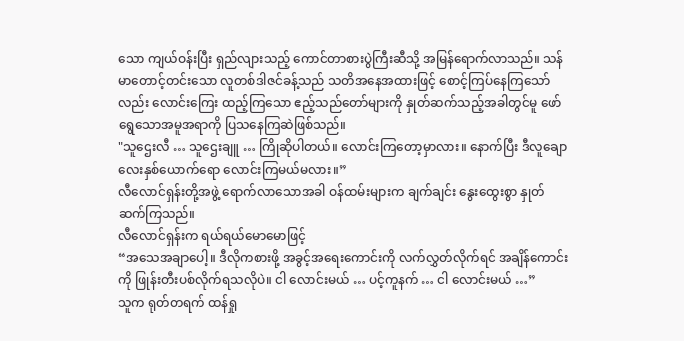သော ကျယ်ဝန်းပြီး ရှည်လျားသည့် ကောင်တာစားပွဲကြီးဆီသို့ အမြန်ရောက်လာသည်။ သန်မာတောင့်တင်းသော လူတစ်ဒါဇင်ခန့်သည် သတိအနေအထားဖြင့် စောင့်ကြပ်နေကြသော်လည်း လောင်းကြေး ထည့်ကြသော ဧည့်သည်တော်များကို နှုတ်ဆက်သည့်အခါတွင်မူ ဖော်ရွေသောအမူအရာကို ပြသနေကြဆဲဖြစ်သည်။
"သူဌေးလီ … သူဌေးချူ … ကြိုဆိုပါတယ်။ လောင်းကြတော့မှာလား။ နောက်ပြီး ဒီလူချောလေးနှစ်ယောက်ရော လောင်းကြမယ်မလား။”
လီလောင်ရှန်းတို့အဖွဲ့ ရောက်လာသောအခါ ဝန်ထမ်းများက ချက်ချင်း နွေးထွေးစွာ နှုတ်ဆက်ကြသည်။
လီလောင်ရှန်းက ရယ်ရယ်မောမောဖြင့်
“အသေအချာပေါ့။ ဒီလိုကစားဖို့ အခွင့်အရေးကောင်းကို လက်လွှတ်လိုက်ရင် အချိန်ကောင်းကို ဖြုန်းတီးပစ်လိုက်ရသလိုပဲ။ ငါ လောင်းမယ် … ပင့်ကူနက် … ငါ လောင်းမယ် …”
သူက ရုတ်တရက် ထန်ရှု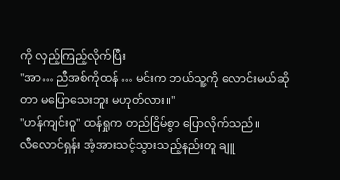ကို လှည့်ကြည့်လိုက်ပြီး
"အာ… ညီအစ်ကိုထန် … မင်းက ဘယ်သူ့ကို လောင်းမယ်ဆိုတာ မပြောသေးဘူး မဟုတ်လား။"
"ဟန်ကျင်းဝူ" ထန်ရှုက တည်ငြိမ်စွာ ပြောလိုက်သည်။
လီလောင်ရှန်း အံ့အားသင့်သွားသည့်နည်းတူ ချူ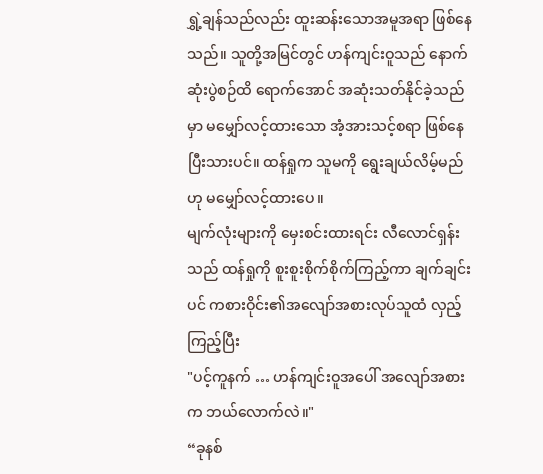ရွှဲ့ချန်သည်လည်း ထူးဆန်းသောအမူအရာ ဖြစ်နေသည်။ သူတို့အမြင်တွင် ဟန်ကျင်းဝူသည် နောက်ဆုံးပွဲစဉ်ထိ ရောက်အောင် အဆုံးသတ်နိုင်ခဲ့သည်မှာ မမျှော်လင့်ထားသော အံ့အားသင့်စရာ ဖြစ်နေပြီးသားပင်။ ထန်ရှုက သူမကို ရွေးချယ်လိမ့်မည်ဟု မမျှော်လင့်ထားပေ။
မျက်လုံးများကို မှေးစင်းထားရင်း လီလောင်ရှန်းသည် ထန်ရှုကို စူးစူးစိုက်စိုက်ကြည့်ကာ ချက်ချင်းပင် ကစားဝိုင်း၏အလျော်အစားလုပ်သူထံ လှည့်ကြည့်ပြီး
"ပင့်ကူနက် … ဟန်ကျင်းဝူအပေါ် အလျော်အစားက ဘယ်လောက်လဲ။"
“ခုနစ်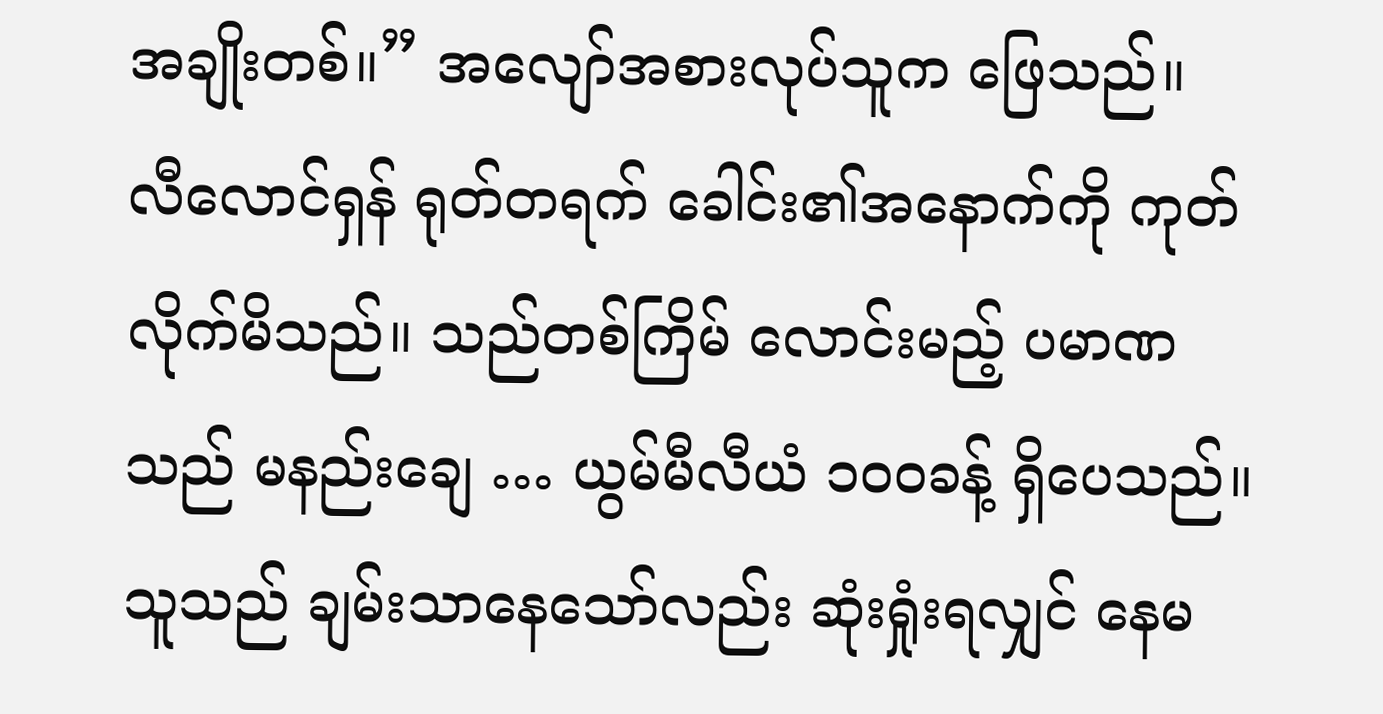အချိုးတစ်။” အလျော်အစားလုပ်သူက ဖြေသည်။
လီလောင်ရှန် ရုတ်တရက် ခေါင်း၏အနောက်ကို ကုတ်လိုက်မိသည်။ သည်တစ်ကြိမ် လောင်းမည့် ပမာဏသည် မနည်းချေ … ယွမ်မီလီယံ ၁၀၀ခန့် ရှိပေသည်။ သူသည် ချမ်းသာနေသော်လည်း ဆုံးရှုံးရလျှင် နေမ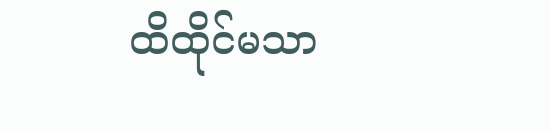ထိထိုင်မသာ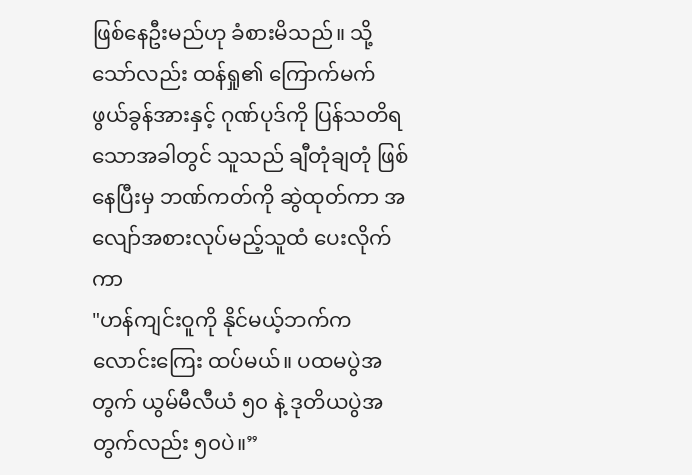ဖြစ်နေဦးမည်ဟု ခံစားမိသည်။ သို့သော်လည်း ထန်ရှု၏ ကြောက်မက်ဖွယ်ခွန်အားနှင့် ဂုဏ်ပုဒ်ကို ပြန်သတိရသောအခါတွင် သူသည် ချီတုံချတုံ ဖြစ်နေပြီးမှ ဘဏ်ကတ်ကို ဆွဲထုတ်ကာ အလျော်အစားလုပ်မည့်သူထံ ပေးလိုက်ကာ
"ဟန်ကျင်းဝူကို နိုင်မယ့်ဘက်က လောင်းကြေး ထပ်မယ်။ ပထမပွဲအတွက် ယွမ်မီလီယံ ၅၀ နဲ့ ဒုတိယပွဲအတွက်လည်း ၅၀ပဲ။”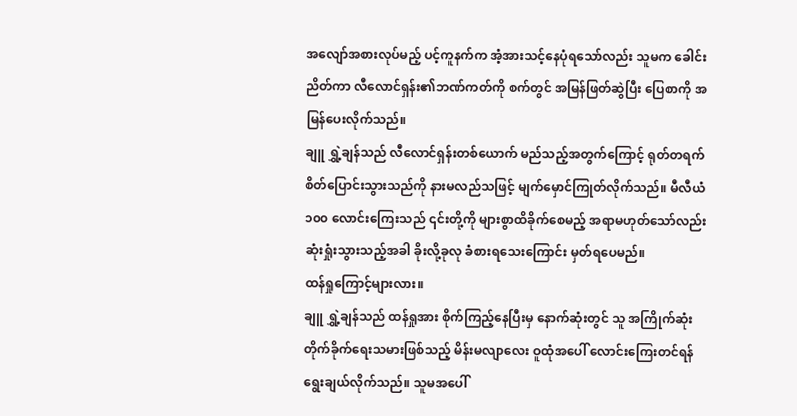အလျော်အစားလုပ်မည့် ပင့်ကူနက်က အံ့အားသင့်နေပုံရသော်လည်း သူမက ခေါင်းညိတ်ကာ လီလောင်ရှန်း၏ဘဏ်ကတ်ကို စက်တွင် အမြန်ဖြတ်ဆွဲပြီး ပြေစာကို အမြန်ပေးလိုက်သည်။
ချူ ရွှဲ့ချန်သည် လီလောင်ရှန်းတစ်ယောက် မည်သည့်အတွက်ကြောင့် ရုတ်တရက် စိတ်ပြောင်းသွားသည်ကို နားမလည်သဖြင့် မျက်မှောင်ကြုတ်လိုက်သည်။ မီလီယံ၁၀၀ လောင်းကြေးသည် ၎င်းတို့ကို များစွာထိခိုက်စေမည့် အရာမဟုတ်သော်လည်း ဆုံးရှုံးသွားသည့်အခါ ခိုးလို့ခုလု ခံစားရသေးကြောင်း မှတ်ရပေမည်။
ထန်ရှုကြောင့်များလား။
ချူ ရွှဲ့ချန်သည် ထန်ရှုအား စိုက်ကြည့်နေပြီးမှ နောက်ဆုံးတွင် သူ အကြိုက်ဆုံး တိုက်ခိုက်ရေးသမားဖြစ်သည့် မိန်းမလျာလေး ဝူထုံအပေါ် လောင်းကြေးတင်ရန် ရွေးချယ်လိုက်သည်။ သူမအပေါ်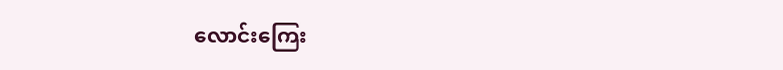လောင်းကြေး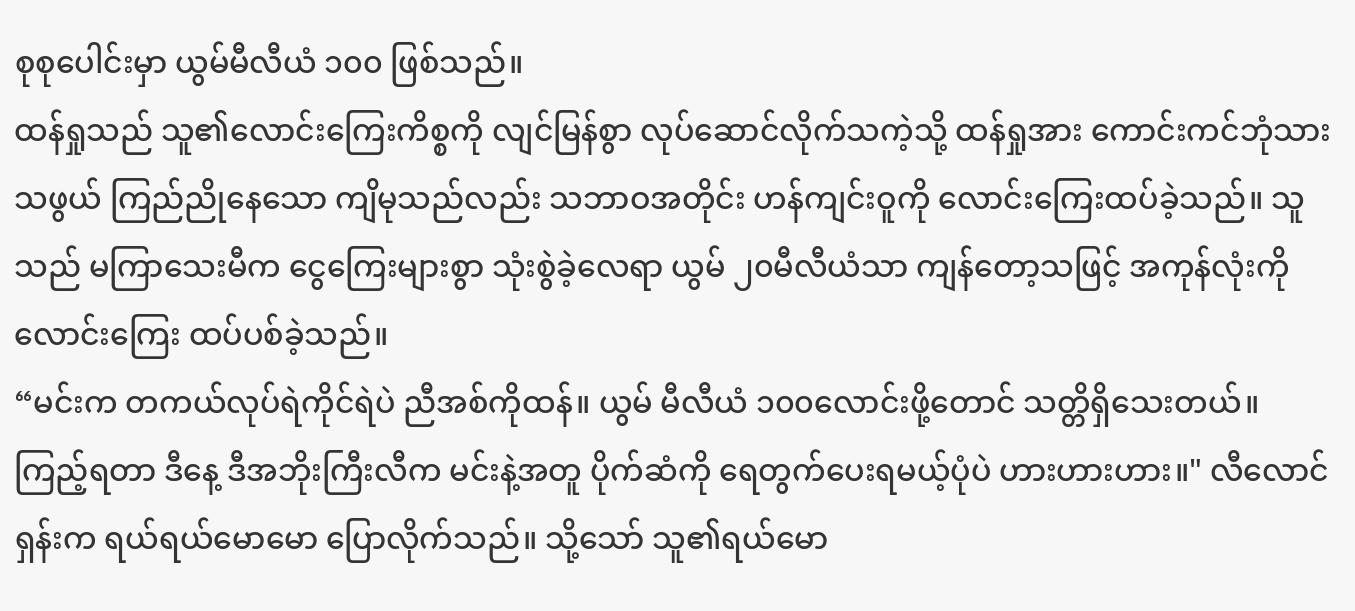စုစုပေါင်းမှာ ယွမ်မီလီယံ ၁၀၀ ဖြစ်သည်။
ထန်ရှုသည် သူ၏လောင်းကြေးကိစ္စကို လျင်မြန်စွာ လုပ်ဆောင်လိုက်သကဲ့သို့ ထန်ရှုအား ကောင်းကင်ဘုံသားသဖွယ် ကြည်ညိုနေသော ကျိမုသည်လည်း သဘာဝအတိုင်း ဟန်ကျင်းဝူကို လောင်းကြေးထပ်ခဲ့သည်။ သူသည် မကြာသေးမီက ငွေကြေးများစွာ သုံးစွဲခဲ့လေရာ ယွမ် ၂၀မီလီယံသာ ကျန်တော့သဖြင့် အကုန်လုံးကို လောင်းကြေး ထပ်ပစ်ခဲ့သည်။
“မင်းက တကယ်လုပ်ရဲကိုင်ရဲပဲ ညီအစ်ကိုထန်။ ယွမ် မီလီယံ ၁၀၀လောင်းဖို့တောင် သတ္တိရှိသေးတယ်။ ကြည့်ရတာ ဒီနေ့ ဒီအဘိုးကြီးလီက မင်းနဲ့အတူ ပိုက်ဆံကို ရေတွက်ပေးရမယ့်ပုံပဲ ဟားဟားဟား။" လီလောင်ရှန်းက ရယ်ရယ်မောမော ပြောလိုက်သည်။ သို့သော် သူ၏ရယ်မော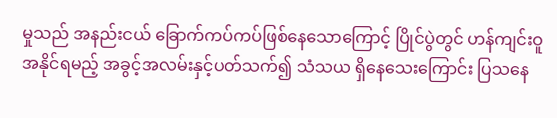မှုသည် အနည်းငယ် ခြောက်ကပ်ကပ်ဖြစ်နေသောကြောင့် ပြိုင်ပွဲတွင် ဟန်ကျင်းဝူ အနိုင်ရမည့် အခွင့်အလမ်းနှင့်ပတ်သက်၍ သံသယ ရှိနေသေးကြောင်း ပြသနေ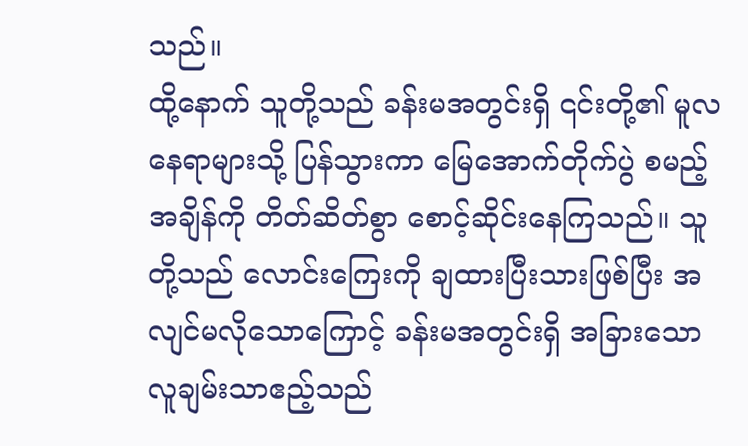သည်။
ထို့နောက် သူတို့သည် ခန်းမအတွင်းရှိ ၎င်းတို့၏ မူလနေရာများသို့ ပြန်သွားကာ မြေအောက်တိုက်ပွဲ စမည့်အချိန်ကို တိတ်ဆိတ်စွာ စောင့်ဆိုင်းနေကြသည်။ သူတို့သည် လောင်းကြေးကို ချထားပြီးသားဖြစ်ပြီး အလျင်မလိုသောကြောင့် ခန်းမအတွင်းရှိ အခြားသော လူချမ်းသာဧည့်သည်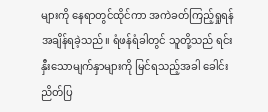များကို နေရာတွင်ထိုင်ကာ အကဲခတ်ကြည့်ရှုရန် အချိန်ရခဲ့သည်။ ရံဖန်ရံခါတွင် သူတို့သည် ရင်းနှီးသောမျက်နှာများကို မြင်ရသည့်အခါ ခေါင်းညိတ်ပြ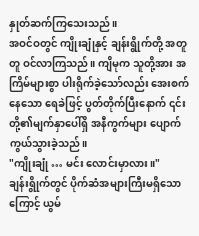နှုတ်ဆက်ကြသေးသည်။
အဝင်ဝတွင် ကျိုးချုံနှင့် ချန်းရွိုက်တို့ အတူတူ ဝင်လာကြသည်။ ကျိမုက သူတို့အား အကြိမ်များစွာ ပါးရိုက်ခဲ့သော်လည်း အေးစက်နေသော ရေခဲဖြင့် ပွတ်တိုက်ပြီးနောက် ၎င်းတို့၏မျက်နှာပေါ်ရှိ အနီကွက်များ ပျောက်ကွယ်သွားခဲ့သည်။
"ကျိုးချုံ … မင်း လောင်းမှာလား။"
ချန်းရွိုက်တွင် ပိုက်ဆံအများကြီးမရှိသောကြောင့် ယွမ်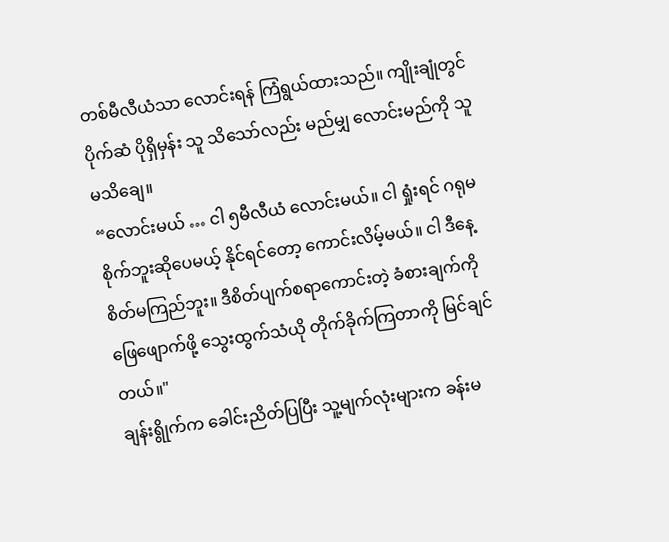တစ်မီလီယံသာ လောင်းရန် ကြံရွယ်ထားသည်။ ကျိုးချုံတွင် ပိုက်ဆံ ပိုရှိမှန်း သူ သိသော်လည်း မည်မျှ လောင်းမည်ကို သူ မသိချေ။
“လောင်းမယ် … ငါ ၅မီလီယံ လောင်းမယ်။ ငါ ရှုံးရင် ဂရုမစိုက်ဘူးဆိုပေမယ့် နိုင်ရင်တော့ ကောင်းလိမ့်မယ်။ ငါ ဒီနေ့ စိတ်မကြည်ဘူး။ ဒီစိတ်ပျက်စရာကောင်းတဲ့ ခံစားချက်ကို ဖြေဖျောက်ဖို့ သွေးထွက်သံယို တိုက်ခိုက်ကြတာကို မြင်ချင်တယ်။"
ချန်းရွိုက်က ခေါင်းညိတ်ပြပြီး သူ့မျက်လုံးများက ခန်းမ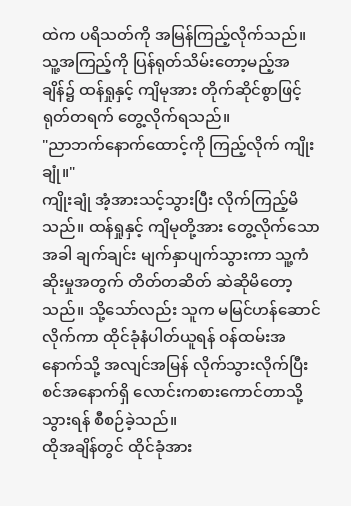ထဲက ပရိသတ်ကို အမြန်ကြည့်လိုက်သည်။ သူ့အကြည့်ကို ပြန်ရုတ်သိမ်းတော့မည့်အချိန်၌ ထန်ရှုနှင့် ကျိမုအား တိုက်ဆိုင်စွာဖြင့် ရုတ်တရက် တွေ့လိုက်ရသည်။
"ညာဘက်နောက်ထောင့်ကို ကြည့်လိုက် ကျိုးချုံ။"
ကျိုးချုံ အံ့အားသင့်သွားပြီး လိုက်ကြည့်မိသည်။ ထန်ရှုနှင့် ကျိမုတို့အား တွေ့လိုက်သောအခါ ချက်ချင်း မျက်နှာပျက်သွားကာ သူ့ကံဆိုးမှုအတွက် တိတ်တဆိတ် ဆဲဆိုမိတော့သည်။ သို့သော်လည်း သူက မမြင်ဟန်ဆောင်လိုက်ကာ ထိုင်ခုံနံပါတ်ယူရန် ဝန်ထမ်းအနောက်သို့ အလျင်အမြန် လိုက်သွားလိုက်ပြီး စင်အနောက်ရှိ လောင်းကစားကောင်တာသို့ သွားရန် စီစဉ်ခဲ့သည်။
ထိုအချိန်တွင် ထိုင်ခုံအား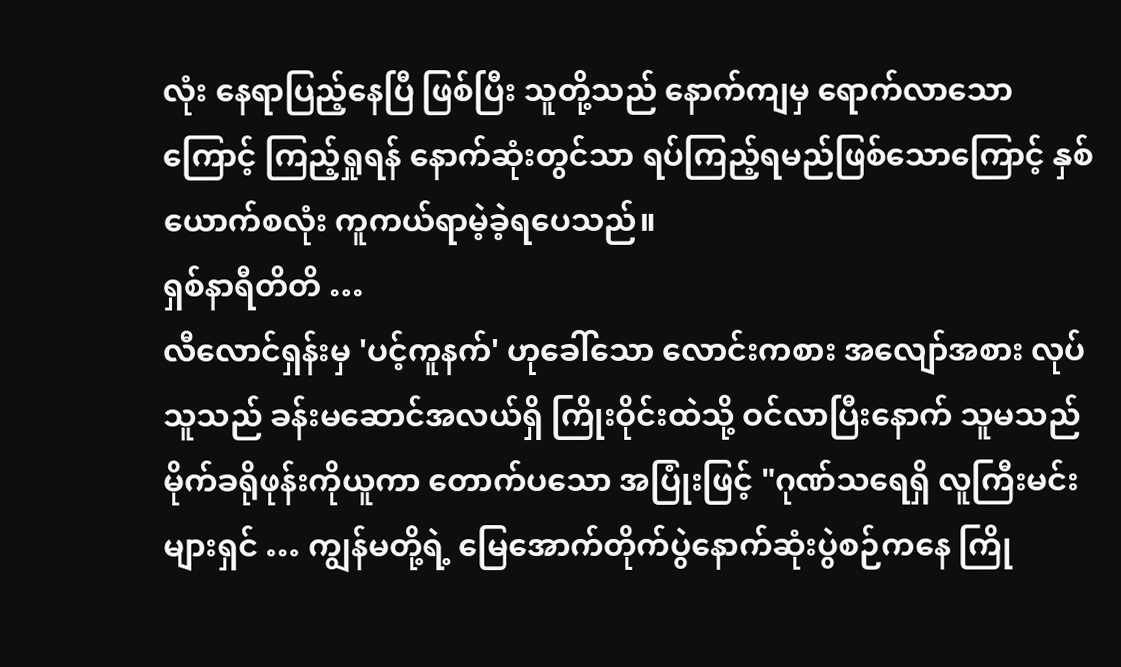လုံး နေရာပြည့်နေပြီ ဖြစ်ပြီး သူတို့သည် နောက်ကျမှ ရောက်လာသောကြောင့် ကြည့်ရှုရန် နောက်ဆုံးတွင်သာ ရပ်ကြည့်ရမည်ဖြစ်သောကြောင့် နှစ်ယောက်စလုံး ကူကယ်ရာမဲ့ခဲ့ရပေသည်။
ရှစ်နာရီတိတိ …
လီလောင်ရှန်းမှ 'ပင့်ကူနက်' ဟုခေါ်သော လောင်းကစား အလျော်အစား လုပ်သူသည် ခန်းမဆောင်အလယ်ရှိ ကြိုးဝိုင်းထဲသို့ ဝင်လာပြီးနောက် သူမသည် မိုက်ခရိုဖုန်းကိုယူကာ တောက်ပသော အပြုံးဖြင့် "ဂုဏ်သရေရှိ လူကြီးမင်းများရှင် … ကျွန်မတို့ရဲ့ မြေအောက်တိုက်ပွဲနောက်ဆုံးပွဲစဉ်ကနေ ကြို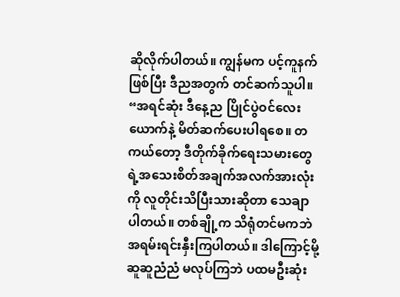ဆိုလိုက်ပါတယ်။ ကျွန်မက ပင့်ကူနက်ဖြစ်ပြီး ဒီညအတွက် တင်ဆက်သူပါ။
“အရင်ဆုံး ဒီနေ့ည ပြိုင်ပွဲဝင်လေးယောက်နဲ့ မိတ်ဆက်ပေးပါရစေ။ တကယ်တော့ ဒီတိုက်ခိုက်ရေးသမားတွေရဲ့အသေးစိတ်အချက်အလက်အားလုံးကို လူတိုင်းသိပြီးသားဆိုတာ သေချာပါတယ်။ တစ်ချို့က သိရုံတင်မကဘဲ အရမ်းရင်းနှီးကြပါတယ်။ ဒါကြောင့်မို့ ဆူဆူညံညံ မလုပ်ကြဘဲ ပထမဦးဆုံး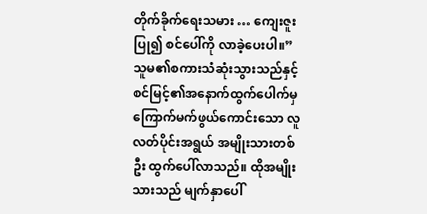တိုက်ခိုက်ရေးသမား … ကျေးဇူးပြု၍ စင်ပေါ်ကို လာခဲ့ပေးပါ။”
သူမ၏စကားသံဆုံးသွားသည်နှင့် စင်မြင့်၏အနောက်ထွက်ပေါက်မှ ကြောက်မက်ဖွယ်ကောင်းသော လူလတ်ပိုင်းအရွယ် အမျိုးသားတစ်ဦး ထွက်ပေါ်လာသည်။ ထိုအမျိုးသားသည် မျက်နှာပေါ်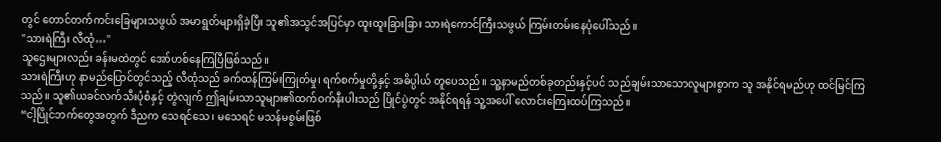တွင် တောင်တက်ကင်းခြေများသဖွယ် အမာရွတ်များရှိခဲ့ပြီး သူ၏အသွင်အပြင်မှာ ထူးထူးခြားခြား သားရဲကောင်ကြီးသဖွယ် ကြမ်းတမ်းနေပုံပေါ်သည်။
"သားရဲကြီး လီထုံ…"
သူဌေးများလည်း ခန်းမထဲတွင် အော်ဟစ်နေကြပြီဖြစ်သည်။
သားရဲကြီးဟု နာမည်ပြောင်တွင်သည့် လီထုံသည် ခက်ထန်ကြမ်းကြုတ်မှု၊ ရက်စက်မှုတို့နှင့် အဓိပ္ပါယ် တူပေသည်။ သူ့နာမည်တစ်ခုတည်းနှင့်ပင် သည်ချမ်းသာသောလူများစွာက သူ အနိုင်ရမည်ဟု ထင်မြင်ကြသည်။ သူ၏ယခင်လက်သီးပုံစံနှင့် တွဲလျက် ဤချမ်းသာသူများ၏ထက်ဝက်နီးပါးသည် ပြိုင်ပွဲတွင် အနိုင်ရရန် သူ့အပေါ် လောင်းကြေးထပ်ကြသည်။
“ငါ့ပြိုင်ဘက်တွေအတွက် ဒီညက သေရင်သေ၊ မသေရင် မသန်မစွမ်းဖြစ်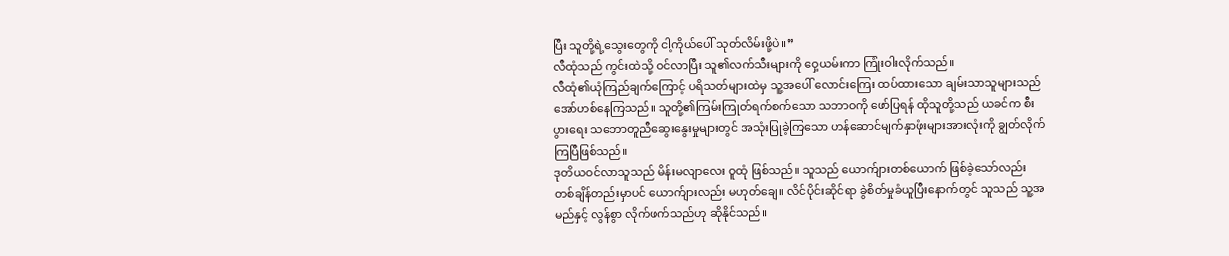ပြီး သူတို့ရဲ့သွေးတွေကို ငါ့ကိုယ်ပေါ် သုတ်လိမ်းဖို့ပဲ။”
လီထုံသည် ကွင်းထဲသို့ ဝင်လာပြီး သူ၏လက်သီးများကို ဝှေ့ယမ်းကာ ကြုံးဝါးလိုက်သည်။
လီထုံ၏ယုံကြည်ချက်ကြောင့် ပရိသတ်များထဲမှ သူ့အပေါ် လောင်းကြေး ထပ်ထားသော ချမ်းသာသူများသည် အော်ဟစ်နေကြသည်။ သူတို့၏ကြမ်းကြုတ်ရက်စက်သော သဘာဝကို ဖော်ပြရန် ထိုသူတို့သည် ယခင်က စီးပွားရေး သဘောတူညီဆွေးနွေးမှုများတွင် အသုံးပြုခဲ့ကြသော ဟန်ဆောင်မျက်နှာဖုံးများအားလုံးကို ချွတ်လိုက်ကြပြီဖြစ်သည်။
ဒုတိယဝင်လာသူသည် မိန်းမလျာလေး ဝူထုံ ဖြစ်သည်။ သူသည် ယောက်ျားတစ်ယောက် ဖြစ်ခဲ့သော်လည်း တစ်ချိန်တည်းမှာပင် ယောက်ျားလည်း မဟုတ်ချေ။ လိင်ပိုင်းဆိုင်ရာ ခွဲစိတ်မှုခံယူပြီးနောက်တွင် သူသည် သူ့အမည်နှင့် လွန်စွာ လိုက်ဖက်သည်ဟု ဆိုနိုင်သည်။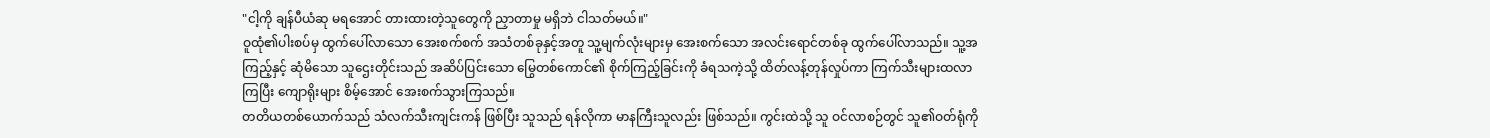"ငါ့ကို ချန်ပီယံဆု မရအောင် တားထားတဲ့သူတွေကို ညှာတာမှု မရှိဘဲ ငါသတ်မယ်။"
ဝူထုံ၏ပါးစပ်မှ ထွက်ပေါ်လာသော အေးစက်စက် အသံတစ်ခုနှင့်အတူ သူ့မျက်လုံးများမှ အေးစက်သော အလင်းရောင်တစ်ခု ထွက်ပေါ်လာသည်။ သူ့အကြည့်နှင့် ဆုံမိသော သူဌေးတိုင်းသည် အဆိပ်ပြင်းသော မြွေတစ်ကောင်၏ စိုက်ကြည့်ခြင်းကို ခံရသကဲ့သို့ ထိတ်လန့်တုန်လှုပ်ကာ ကြက်သီးများထလာကြပြီး ကျောရိုးများ စိမ့်အောင် အေးစက်သွားကြသည်။
တတိယတစ်ယောက်သည် သံလက်သီးကျင်းကန် ဖြစ်ပြီး သူသည် ရန်လိုကာ မာနကြီးသူလည်း ဖြစ်သည်။ ကွင်းထဲသို့ သူ ဝင်လာစဉ်တွင် သူ၏ဝတ်ရုံကို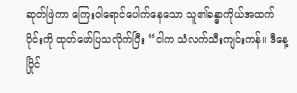ဆုတ်ဖြဲကာ ကြေးဝါရောင်ပေါက်နေသော သူ၏ခန္ဓာကိုယ်အထက်ပိုင်းကို ထုတ်ဖော်ပြသလိုက်ပြီး “ငါက သံလက်သီးကျင်းကန်။ ဒီနေ့ ပြိုင်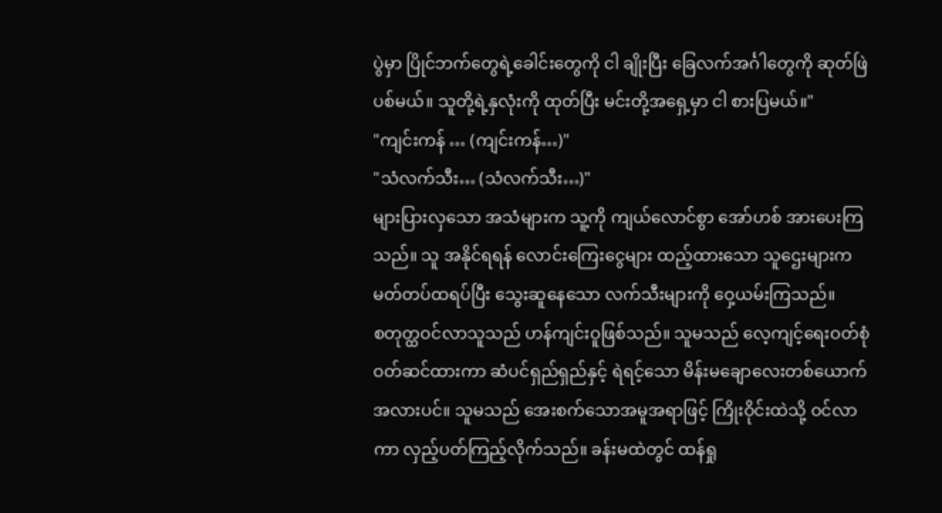ပွဲမှာ ပြိုင်ဘက်တွေရဲ့ခေါင်းတွေကို ငါ ချိုးပြီး ခြေလက်အင်္ဂါတွေကို ဆုတ်ဖြဲပစ်မယ်။ သူတို့ရဲ့နှလုံးကို ထုတ်ပြီး မင်းတို့အရှေ့မှာ ငါ စားပြမယ်။"
"ကျင်းကန် … (ကျင်းကန်…)"
"သံလက်သီး… (သံလက်သီး…)"
များပြားလှသော အသံများက သူ့ကို ကျယ်လောင်စွာ အော်ဟစ် အားပေးကြသည်။ သူ အနိုင်ရရန် လောင်းကြေးငွေများ ထည့်ထားသော သူဌေးများက မတ်တပ်ထရပ်ပြီး သွေးဆူနေသော လက်သီးများကို ဝှေ့ယမ်းကြသည်။
စတုတ္ထဝင်လာသူသည် ဟန်ကျင်းဝူဖြစ်သည်။ သူမသည် လေ့ကျင့်ရေးဝတ်စုံ ဝတ်ဆင်ထားကာ ဆံပင်ရှည်ရှည်နှင့် ရဲရင့်သော မိန်းမချောလေးတစ်ယောက်အလားပင်။ သူမသည် အေးစက်သောအမူအရာဖြင့် ကြိုးဝိုင်းထဲသို့ ဝင်လာကာ လှည့်ပတ်ကြည့်လိုက်သည်။ ခန်းမထဲတွင် ထန်ရှု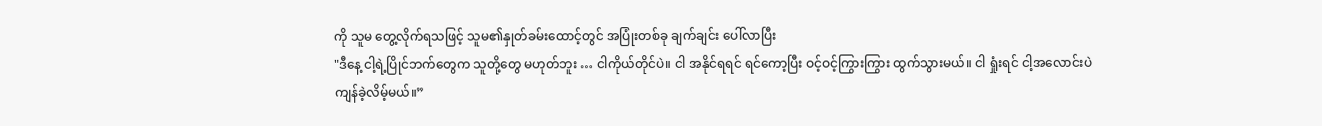ကို သူမ တွေ့လိုက်ရသဖြင့် သူမ၏နှုတ်ခမ်းထောင့်တွင် အပြုံးတစ်ခု ချက်ချင်း ပေါ်လာပြီး
"ဒီနေ့ ငါ့ရဲ့ပြိုင်ဘက်တွေက သူတို့တွေ မဟုတ်ဘူး … ငါကိုယ်တိုင်ပဲ။ ငါ အနိုင်ရရင် ရင်ကော့ပြီး ဝင့်ဝင့်ကြွားကြွား ထွက်သွားမယ်။ ငါ ရှုံးရင် ငါ့အလောင်းပဲ ကျန်ခဲ့လိမ့်မယ်။”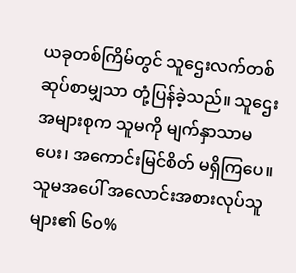ယခုတစ်ကြိမ်တွင် သူဌေးလက်တစ်ဆုပ်စာမျှသာ တုံ့ပြန်ခဲ့သည်။ သူဌေးအများစုက သူမကို မျက်နှာသာမပေး၊ အကောင်းမြင်စိတ် မရှိကြပေ။ သူမအပေါ် အလောင်းအစားလုပ်သူများ၏ ၆၀%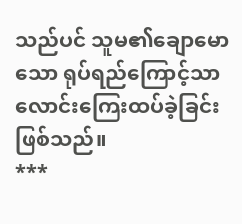သည်ပင် သူမ၏ချောမောသော ရုပ်ရည်ကြောင့်သာ လောင်းကြေးထပ်ခဲ့ခြင်းဖြစ်သည်။
***